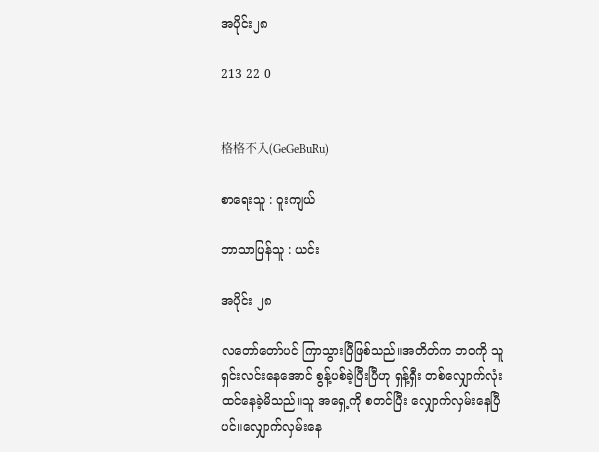အပိုင်း၂၈

213 22 0


格格不入(GeGeBuRu)

စာရေးသူ : ဝူးကျယ်

ဘာသာပြန်သူ : ယင်း

အပိုင်း ၂၈

လတော်တော်ပင် ကြာသွားပြီဖြစ်သည်။အတိတ်က ဘ၀ကို သူ ရှင်းလင်းနေအောင် စွန့်ပစ်ခဲ့ပြီးပြီဟု ရှန့်ရှီး တစ်လျှောက်လုံး ထင်နေခဲ့မိသည်။သူ အရှေ့ကို စတင်ပြီး လျှောက်လှမ်းနေပြီပင်။လျှောက်လှမ်းနေ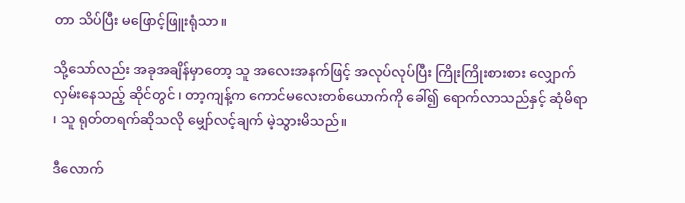တာ သိပ်ပြီး မဖြောင့်ဖြူးရုံသာ။

သို့သော်လည်း အခုအချိန်မှာတော့ သူ အလေးအနက်ဖြင့် အလုပ်လုပ်ပြီး ကြိုးကြိုးစားစား လျှောက်လှမ်းနေသည့် ဆိုင်တွင် ၊ တာ့ကျန့်က ကောင်မလေးတစ်ယောက်ကို ခေါ်၍ ရောက်လာသည်နှင့် ဆုံမိရာ ၊ သူ ရုတ်တရက်ဆိုသလို မျှော်လင့်ချက် မဲ့သွားမိသည်။

ဒီလောက်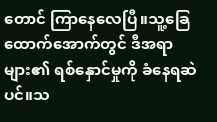တောင် ကြာနေလေပြီ။သူ့ခြေထောက်အောက်တွင် ဒီအရာများ၏ ရစ်နှောင်မှုကို ခံနေရဆဲပင်။သ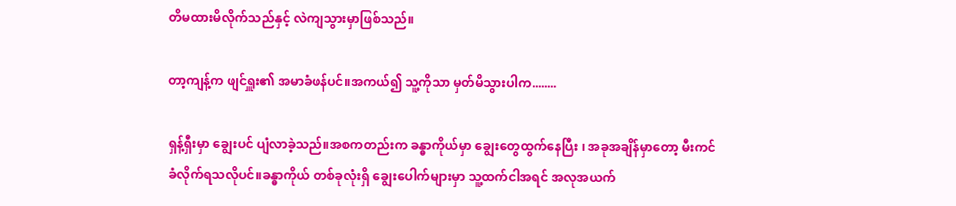တိမထားမိလိုက်သည်နှင့် လဲကျသွားမှာဖြစ်သည်။

တာ့ကျန့်က ဖျင်ရှူး၏ အမာခံဖန်ပင်။အကယ်၍ သူ့ကိုသာ မှတ်မိသွားပါက........

ရှန့်ရှီးမှာ ချွေးပင် ပျံလာခဲ့သည်။အစကတည်းက ခန္ဓာကိုယ်မှာ ချွေးတွေထွက်နေပြီး ၊ အခုအချိန်မှာတော့ မီးကင်ခံလိုက်ရသလိုပင်။ခန္ဓာကိုယ် တစ်ခုလုံးရှိ ချွေးပေါက်များမှာ သူ့ထက်ငါအရင် အလုအယက်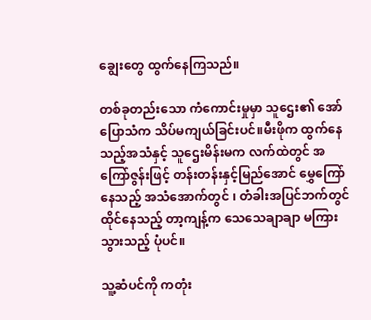ချွေးတွေ ထွက်နေကြသည်။

တစ်ခုတည်းသော ကံကောင်းမှုမှာ သူဌေး၏ အော်ပြောသံက သိပ်မကျယ်ခြင်းပင်။မီးဖိုက ထွက်နေသည့်အသံနှင့် သူဌေးမိန်းမက လက်ထဲတွင် အကြော်ဇွန်းဖြင့် တန်းတန်းနှင့်မြည်အောင် မွှေကြော်နေသည့် အသံအောက်တွင် ၊ တံခါးအပြင်ဘက်တွင် ထိုင်နေသည့် တာ့ကျန့်က သေသေချာချာ မကြားသွားသည့် ပုံပင်။

သူ့ဆံပင်ကို ကတုံး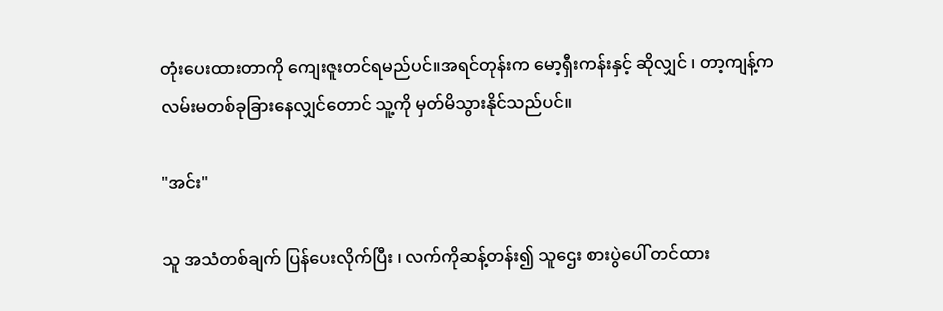တုံးပေးထားတာကို ကျေးဇူးတင်ရမည်ပင်။အရင်တုန်းက မော့ရှီးကန်းနှင့် ဆိုလျှင် ၊ တာ့ကျန့်က လမ်းမတစ်ခုခြားနေလျှင်တောင် သူ့ကို မှတ်မိသွားနိုင်သည်ပင်။

"အင်း"

သူ အသံတစ်ချက် ပြန်ပေးလိုက်ပြီး ၊ လက်ကိုဆန့်တန်း၍ သူဌေး စားပွဲပေါ် တင်ထား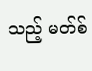သည့် မတ်စ်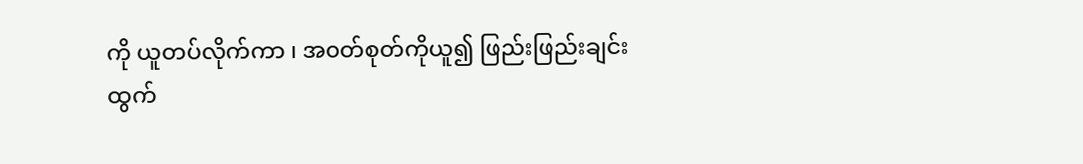ကို ယူတပ်လိုက်ကာ ၊ အ၀တ်စုတ်ကိုယူ၍ ဖြည်းဖြည်းချင်း ထွက်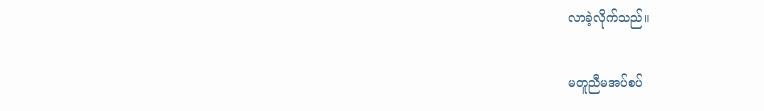လာခဲ့လိုက်သည်။

မတူညီမအပ်စပ်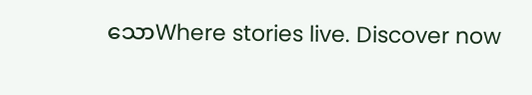သောWhere stories live. Discover now